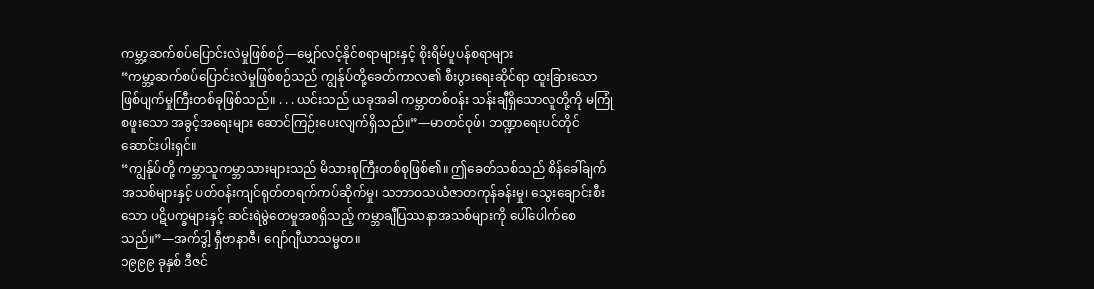ကမ္ဘာ့ဆက်စပ်ပြောင်းလဲမှုဖြစ်စဉ်—မျှော်လင့်နိုင်စရာများနှင့် စိုးရိမ်ပူပန်စရာများ
“ကမ္ဘာ့ဆက်စပ်ပြောင်းလဲမှုဖြစ်စဉ်သည် ကျွန်ုပ်တို့ခေတ်ကာလ၏ စီးပွားရေးဆိုင်ရာ ထူးခြားသောဖြစ်ပျက်မှုကြီးတစ်ခုဖြစ်သည်။ . . . ယင်းသည် ယခုအခါ ကမ္ဘာတစ်ဝန်း သန်းချီရှိသောလူတို့ကို မကြုံစဖူးသော အခွင့်အရေးများ ဆောင်ကြဉ်းပေးလျက်ရှိသည်။”—မာတင်ဝုဖ်၊ ဘဏ္ဍာရေးပင်တိုင်ဆောင်းပါးရှင်။
“ကျွန်ုပ်တို့ ကမ္ဘာသူကမ္ဘာသားများသည် မိသားစုကြီးတစ်စုဖြစ်၏။ ဤခေတ်သစ်သည် စိန်ခေါ်ချက်အသစ်များနှင့် ပတ်ဝန်းကျင်ရုတ်တရက်ကပ်ဆိုက်မှု၊ သဘာဝသယံဇာတကုန်ခန်းမှု၊ သွေးချောင်းစီးသော ပဋိပက္ခများနှင့် ဆင်းရဲမွဲတေမှုအစရှိသည့် ကမ္ဘာချီပြဿနာအသစ်များကို ပေါ်ပေါက်စေသည်။”—အက်ဒွါ့ ရှီဗာနာဇီ၊ ဂျော်ဂျီယာသမ္မတ။
၁၉၉၉ ခုနှစ် ဒီဇင်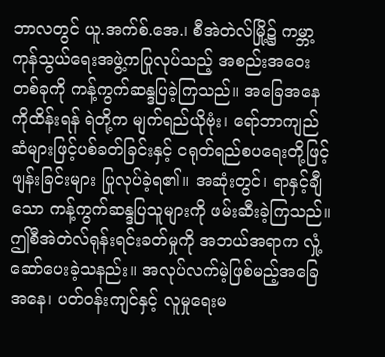ဘာလတွင် ယူ.အက်စ်.အေ.၊ စီအဲတဲလ်မြို့၌ ကမ္ဘာ့ကုန်သွယ်ရေးအဖွဲ့ကပြုလုပ်သည့် အစည်းအဝေးတစ်ခုကို ကန့်ကွက်ဆန္ဒပြခဲ့ကြသည်။ အခြေအနေကိုထိန်းရန် ရဲတို့က မျက်ရည်ယိုဗုံး၊ ရော်ဘာကျည်ဆံများဖြင့်ပစ်ခတ်ခြင်းနှင့် ငရုတ်ရည်စပရေးတို့ဖြင့်ဖျန်းခြင်းများ ပြုလုပ်ခဲ့ရ၏။ အဆုံးတွင်၊ ရာနှင့်ချီသော ကန့်ကွက်ဆန္ဒပြသူများကို ဖမ်းဆီးခဲ့ကြသည်။
ဤစီအဲတဲလ်ရုန်းရင်းခတ်မှုကို အဘယ်အရာက လှုံ့ဆော်ပေးခဲ့သနည်း။ အလုပ်လက်မဲ့ဖြစ်မည့်အခြေအနေ၊ ပတ်ဝန်းကျင်နှင့် လူမှုရေးမ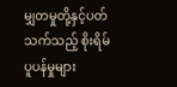မျှတမှုတို့နှင့်ပတ်သက်သည့် စိုးရိမ်ပူပန်မှုများ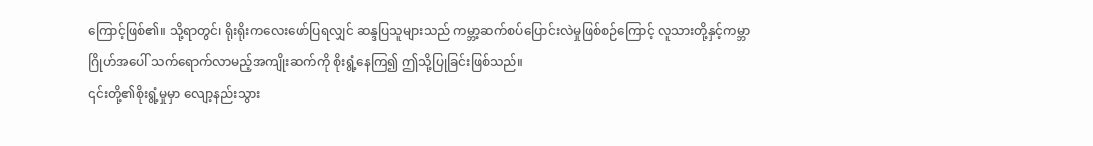ကြောင့်ဖြစ်၏။ သို့ရာတွင်၊ ရိုးရိုးကလေးဖော်ပြရလျှင် ဆန္ဒပြသူများသည် ကမ္ဘာ့ဆက်စပ်ပြောင်းလဲမှုဖြစ်စဉ်ကြောင့် လူသားတို့နှင့်ကမ္ဘာဂြိုဟ်အပေါ် သက်ရောက်လာမည့်အကျိုးဆက်ကို စိုးရွံ့နေကြ၍ ဤသို့ပြုခြင်းဖြစ်သည်။
၎င်းတို့၏စိုးရွံ့မှုမှာ လျော့နည်းသွား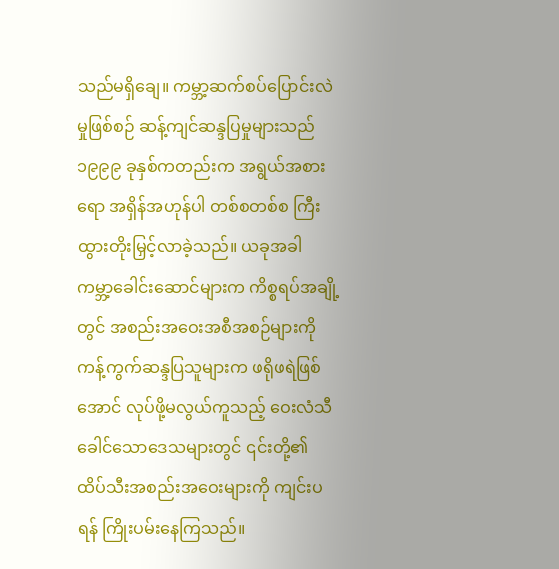သည်မရှိချေ။ ကမ္ဘာ့ဆက်စပ်ပြောင်းလဲမှုဖြစ်စဉ် ဆန့်ကျင်ဆန္ဒပြမှုများသည် ၁၉၉၉ ခုနှစ်ကတည်းက အရွယ်အစားရော အရှိန်အဟုန်ပါ တစ်စတစ်စ ကြီးထွားတိုးမြှင့်လာခဲ့သည်။ ယခုအခါ ကမ္ဘာ့ခေါင်းဆောင်များက ကိစ္စရပ်အချို့တွင် အစည်းအဝေးအစီအစဉ်များကို ကန့်ကွက်ဆန္ဒပြသူများက ဖရိုဖရဲဖြစ်အောင် လုပ်ဖို့မလွယ်ကူသည့် ဝေးလံသီခေါင်သောဒေသများတွင် ၎င်းတို့၏ ထိပ်သီးအစည်းအဝေးများကို ကျင်းပရန် ကြိုးပမ်းနေကြသည်။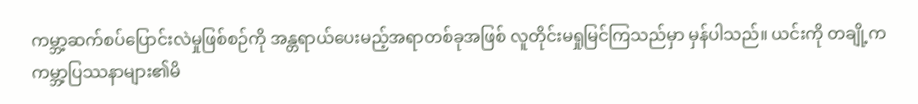ကမ္ဘာ့ဆက်စပ်ပြောင်းလဲမှုဖြစ်စဉ်ကို အန္တရာယ်ပေးမည့်အရာတစ်ခုအဖြစ် လူတိုင်းမရှုမြင်ကြသည်မှာ မှန်ပါသည်။ ယင်းကို တချို့က ကမ္ဘာ့ပြဿနာများ၏မိ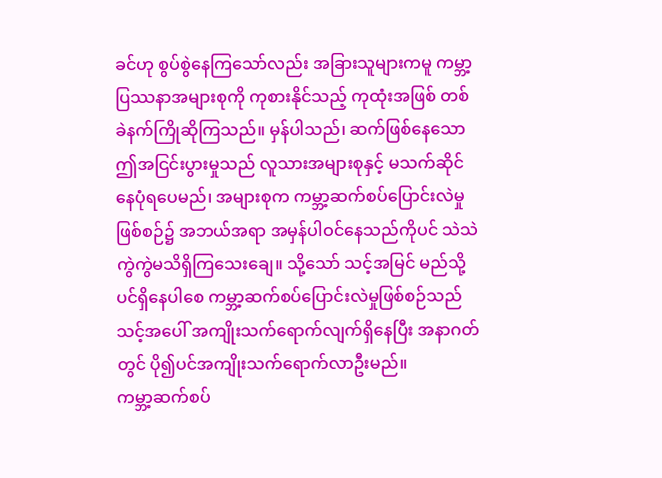ခင်ဟု စွပ်စွဲနေကြသော်လည်း အခြားသူများကမူ ကမ္ဘာ့ပြဿနာအများစုကို ကုစားနိုင်သည့် ကုထုံးအဖြစ် တစ်ခဲနက်ကြိုဆိုကြသည်။ မှန်ပါသည်၊ ဆက်ဖြစ်နေသော ဤအငြင်းပွားမှုသည် လူသားအများစုနှင့် မသက်ဆိုင်နေပုံရပေမည်၊ အများစုက ကမ္ဘာ့ဆက်စပ်ပြောင်းလဲမှုဖြစ်စဉ်၌ အဘယ်အရာ အမှန်ပါဝင်နေသည်ကိုပင် သဲသဲကွဲကွဲမသိရှိကြသေးချေ။ သို့သော် သင့်အမြင် မည်သို့ပင်ရှိနေပါစေ ကမ္ဘာ့ဆက်စပ်ပြောင်းလဲမှုဖြစ်စဉ်သည် သင့်အပေါ် အကျိုးသက်ရောက်လျက်ရှိနေပြီး အနာဂတ်တွင် ပို၍ပင်အကျိုးသက်ရောက်လာဦးမည်။
ကမ္ဘာ့ဆက်စပ်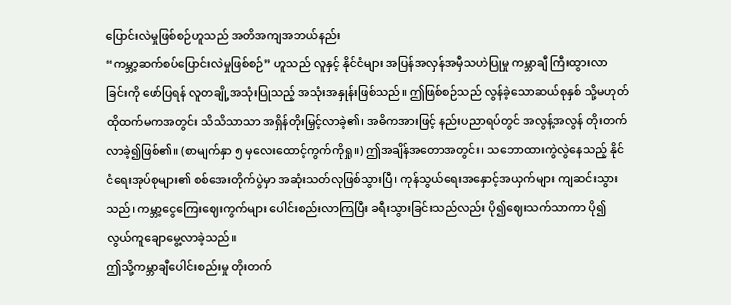ပြောင်းလဲမှုဖြစ်စဉ်ဟူသည် အတိအကျအဘယ်နည်း
“ကမ္ဘာ့ဆက်စပ်ပြောင်းလဲမှုဖြစ်စဉ်” ဟူသည် လူနှင့် နိုင်ငံများ အပြန်အလှန်အမှီသဟဲပြုမှု ကမ္ဘာချီ ကြီးထွားလာခြင်းကို ဖော်ပြရန် လူတချို့အသုံးပြုသည့် အသုံးအနှုန်းဖြစ်သည်။ ဤဖြစ်စဉ်သည် လွန်ခဲ့သောဆယ်စုနှစ် သို့မဟုတ် ထိုထက်မကအတွင်း သိသိသာသာ အရှိန်တိုးမြှင့်လာခဲ့၏၊ အဓိကအားဖြင့် နည်းပညာရပ်တွင် အလွန့်အလွန် တိုးတက်လာခဲ့၍ဖြစ်၏။ (စာမျက်နှာ ၅ မှလေးထောင့်ကွက်ကိုရှု။) ဤအချိန်အတောအတွင်း၊ သဘောထားကွဲလွဲနေသည့် နိုင်ငံရေးအုပ်စုများ၏ စစ်အေးတိုက်ပွဲမှာ အဆုံးသတ်လုဖြစ်သွားပြီ၊ ကုန်သွယ်ရေးအနှောင့်အယှက်များ ကျဆင်းသွားသည်၊ ကမ္ဘာ့ငွေကြေးဈေးကွက်များ ပေါင်းစည်းလာကြပြီး ခရီးသွားခြင်းသည်လည်း ပို၍ဈေးသက်သာကာ ပို၍လွယ်ကူချောမွေ့လာခဲ့သည်။
ဤသို့ကမ္ဘာချီပေါင်းစည်းမှု တိုးတက်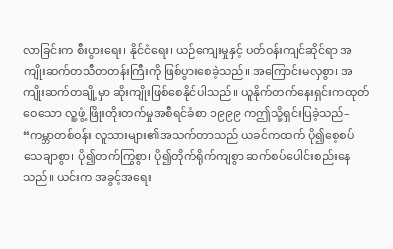လာခြင်းက စီးပွားရေး၊ နိုင်ငံရေး၊ ယဉ်ကျေးမှုနှင့် ပတ်ဝန်းကျင်ဆိုင်ရာ အကျိုးဆက်တသီတတန်းကြီးကို ဖြစ်ပွားစေခဲ့သည်။ အကြောင်းမလှစွာ၊ အကျိုးဆက်တချို့မှာ ဆိုးကျိုးဖြစ်စေနိုင်ပါသည်။ ယူနိုက်တက်နေးရှင်းကထုတ်ဝေသော လူ့ဖွံ့ ဖြိုးတိုးတက်မှုအစီရင်ခံစာ ၁၉၉၉ ကဤသို့ရှင်းပြခဲ့သည်– “ကမ္ဘာတစ်ဝန်း လူသားများ၏အသက်တာသည် ယခင်ကထက် ပို၍စေ့စပ်သေချာစွာ၊ ပို၍တက်ကြွစွာ၊ ပို၍တိုက်ရိုက်ကျစွာ ဆက်စပ်ပေါင်းစည်းနေသည်။ ယင်းက အခွင့်အရေး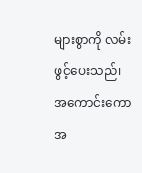များစွာကို လမ်းဖွင့်ပေးသည်၊ အကောင်းကော အ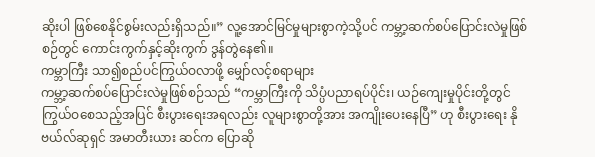ဆိုးပါ ဖြစ်စေနိုင်စွမ်းလည်းရှိသည်။” လူ့အောင်မြင်မှုများစွာကဲ့သို့ပင် ကမ္ဘာ့ဆက်စပ်ပြောင်းလဲမှုဖြစ်စဉ်တွင် ကောင်းကွက်နှင့်ဆိုးကွက် ဒွန်တွဲနေ၏။
ကမ္ဘာကြီး သာ၍စည်ပင်ကြွယ်ဝလာဖို့ မျှော်လင့်စရာများ
ကမ္ဘာ့ဆက်စပ်ပြောင်းလဲမှုဖြစ်စဉ်သည် “ကမ္ဘာကြီးကို သိပ္ပံပညာရပ်ပိုင်း၊ ယဉ်ကျေးမှုပိုင်းတို့တွင် ကြွယ်ဝစေသည့်အပြင် စီးပွားရေးအရလည်း လူများစွာတို့အား အကျိုးပေးနေပြီ” ဟု စီးပွားရေး နိုဗယ်လ်ဆုရှင် အမာတီးယား ဆင်က ပြောဆို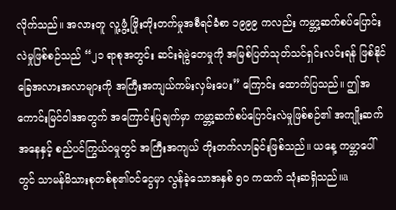လိုက်သည်။ အလားတူ လူ့ဖွံ့ ဖြိုးတိုးတက်မှုအစီရင်ခံစာ ၁၉၉၉ ကလည်း ကမ္ဘာ့ဆက်စပ်ပြောင်းလဲမှုဖြစ်စဉ်သည် “၂၁ ရာစုအတွင်း ဆင်းရဲမွဲတေမှုကို အမြစ်ပြတ်သုတ်သင်ရှင်းလင်းရန် ဖြစ်နိုင်ခြေအလားအလာများကို အကြီးအကျယ်ကမ်းလှမ်းပေး” ကြောင်း ထောက်ပြသည်။ ဤအကောင်းမြင်ဝါဒအတွက် အကြောင်းပြချက်မှာ ကမ္ဘာ့ဆက်စပ်ပြောင်းလဲမှုဖြစ်စဉ်၏ အကျိုးဆက်အနေနှင့် စည်ပင်ကြွယ်ဝမှုတွင် အကြီးအကျယ် တိုးတက်လာခြင်းဖြစ်သည်။ ယနေ့ ကမ္ဘာပေါ်တွင် သာမန်မိသားစုတစ်စု၏ဝင်ငွေမှာ လွန်ခဲ့သောအနှစ် ၅၀ ကထက် သုံးဆရှိသည်။a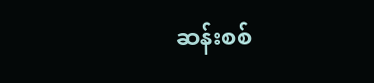ဆန်းစစ်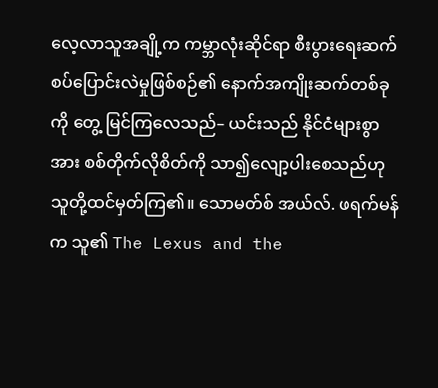လေ့လာသူအချို့က ကမ္ဘာလုံးဆိုင်ရာ စီးပွားရေးဆက်စပ်ပြောင်းလဲမှုဖြစ်စဉ်၏ နောက်အကျိုးဆက်တစ်ခုကို တွေ့ မြင်ကြလေသည်– ယင်းသည် နိုင်ငံများစွာအား စစ်တိုက်လိုစိတ်ကို သာ၍လျော့ပါးစေသည်ဟု သူတို့ထင်မှတ်ကြ၏။ သောမတ်စ် အယ်လ်. ဖရက်မန်က သူ၏ The Lexus and the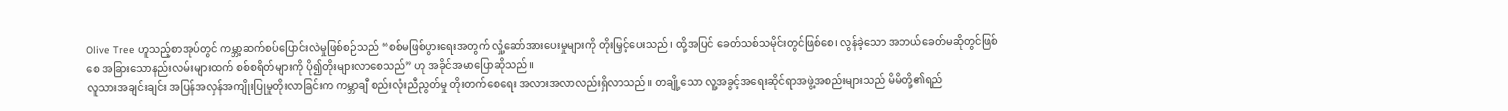Olive Tree ဟူသည့်စာအုပ်တွင် ကမ္ဘာ့ဆက်စပ်ပြောင်းလဲမှုဖြစ်စဉ်သည် “စစ်မဖြစ်ပွားရေးအတွက် လှုံ့ဆော်အားပေးမှုများကို တိုးမြှင့်ပေးသည်၊ ထို့အပြင် ခေတ်သစ်သမိုင်းတွင်ဖြစ်စေ၊ လွန်ခဲ့သော အဘယ်ခေတ်မဆိုတွင်ဖြစ်စေ အခြားသောနည်းလမ်းများထက် စစ်စရိတ်များကို ပို၍တိုးများလာစေသည်” ဟု အခိုင်အမာပြောဆိုသည်။
လူသားအချင်းချင်း အပြန်အလှန်အကျိုးပြုမှုတိုးလာခြင်းက ကမ္ဘာချီ စည်းလုံးညီညွတ်မှု တိုးတက်စေရေး အလားအလာလည်းရှိလာသည်။ တချို့သော လူ့အခွင့်အရေးဆိုင်ရာအဖွဲ့အစည်းများသည် မိမိတို့၏ရည်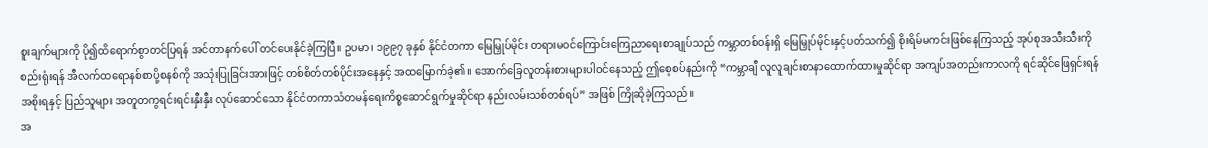စူးချက်များကို ပို၍ထိရောက်စွာတင်ပြရန် အင်တာနက်ပေါ် တင်ပေးနိုင်ခဲ့ကြပြီ။ ဥပမာ၊ ၁၉၉၇ ခုနှစ် နိုင်ငံတကာ မြေမြှုပ်မိုင်း တရားမဝင်ကြောင်းကြေညာရေးစာချုပ်သည် ကမ္ဘာတစ်ဝန်းရှိ မြေမြှုပ်မိုင်းနှင့်ပတ်သက်၍ စိုးရိမ်မကင်းဖြစ်နေကြသည့် အုပ်စုအသီးသီးကို စည်းရုံးရန် အီလက်ထရောနစ်စာပို့စနစ်ကို အသုံးပြုခြင်းအားဖြင့် တစ်စိတ်တစ်ပိုင်းအနေနှင့် အထမြောက်ခဲ့၏။ အောက်ခြေလူတန်းစားများပါဝင်နေသည့် ဤစေ့စပ်နည်းကို “ကမ္ဘာချီ လူလူချင်းစာနာထောက်ထားမှုဆိုင်ရာ အကျပ်အတည်းကာလကို ရင်ဆိုင်ဖြေရှင်းရန် အစိုးရနှင့် ပြည်သူများ အတူတကွရင်းရင်းနှီးနှီး လုပ်ဆောင်သော နိုင်ငံတကာသံတမန်ရေးကိစ္စဆောင်ရွက်မှုဆိုင်ရာ နည်းလမ်းသစ်တစ်ရပ်” အဖြစ် ကြိုဆိုခဲ့ကြသည်။
အ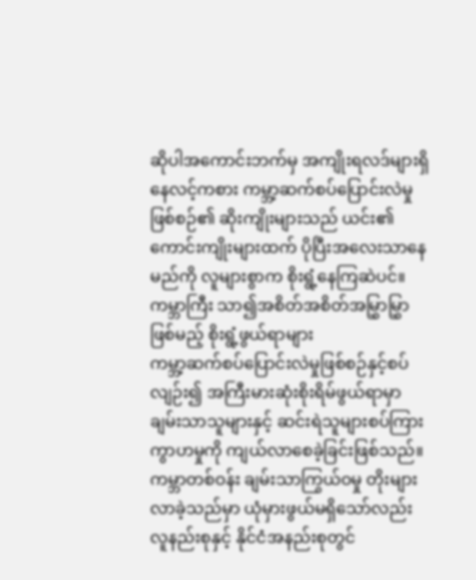ဆိုပါအကောင်းဘက်မှ အကျိုးရလဒ်များရှိနေလင့်ကစား ကမ္ဘာ့ဆက်စပ်ပြောင်းလဲမှုဖြစ်စဉ်၏ ဆိုးကျိုးများသည် ယင်း၏ကောင်းကျိုးများထက် ပိုပြီးအလေးသာနေမည်ကို လူများစွာက စိုးရွံ့နေကြဆဲပင်။
ကမ္ဘာကြီး သာ၍အစိတ်အစိတ်အမြွှာမြွှာဖြစ်မည့် စိုးရွံ့ဖွယ်ရာများ
ကမ္ဘာ့ဆက်စပ်ပြောင်းလဲမှုဖြစ်စဉ်နှင့်စပ်လျဉ်း၍ အကြီးမားဆုံးစိုးရိမ်ဖွယ်ရာမှာ ချမ်းသာသူများနှင့် ဆင်းရဲသူများစပ်ကြား ကွာဟမှုကို ကျယ်လာစေခဲ့ခြင်းဖြစ်သည်။ ကမ္ဘာတစ်ဝန်း ချမ်းသာကြွယ်ဝမှု တိုးများလာခဲ့သည်မှာ ယုံမှားဖွယ်မရှိသော်လည်း လူနည်းစုနှင့် နိုင်ငံအနည်းစုတွင်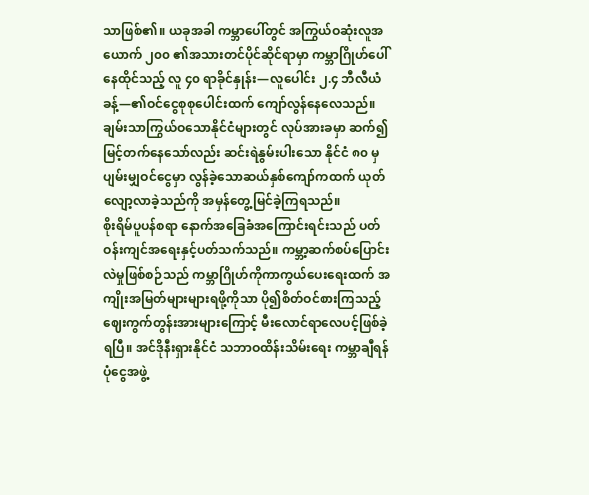သာဖြစ်၏။ ယခုအခါ ကမ္ဘာပေါ်တွင် အကြွယ်ဝဆုံးလူအယောက် ၂၀၀ ၏အသားတင်ပိုင်ဆိုင်ရာမှာ ကမ္ဘာဂြိုဟ်ပေါ်နေထိုင်သည့် လူ ၄၀ ရာခိုင်နှုန်း—လူပေါင်း ၂.၄ ဘီလီယံခန့်—၏ဝင်ငွေစုစုပေါင်းထက် ကျော်လွန်နေလေသည်။ ချမ်းသာကြွယ်ဝသောနိုင်ငံများတွင် လုပ်အားခမှာ ဆက်၍မြင့်တက်နေသော်လည်း ဆင်းရဲနွမ်းပါးသော နိုင်ငံ ၈၀ မှပျမ်းမျှဝင်ငွေမှာ လွန်ခဲ့သောဆယ်နှစ်ကျော်ကထက် ယုတ်လျော့လာခဲ့သည်ကို အမှန်တွေ့မြင်ခဲ့ကြရသည်။
စိုးရိမ်ပူပန်စရာ နောက်အခြေခံအကြောင်းရင်းသည် ပတ်ဝန်းကျင်အရေးနှင့်ပတ်သက်သည်။ ကမ္ဘာ့ဆက်စပ်ပြောင်းလဲမှုဖြစ်စဉ်သည် ကမ္ဘာဂြိုဟ်ကိုကာကွယ်ပေးရေးထက် အကျိုးအမြတ်များများရဖို့ကိုသာ ပို၍စိတ်ဝင်စားကြသည့် ဈေးကွက်တွန်းအားများကြောင့် မီးလောင်ရာလေပင့်ဖြစ်ခဲ့ရပြီ။ အင်ဒိုနီးရှားနိုင်ငံ သဘာဝထိန်းသိမ်းရေး ကမ္ဘာချီရန်ပုံငွေအဖွဲ့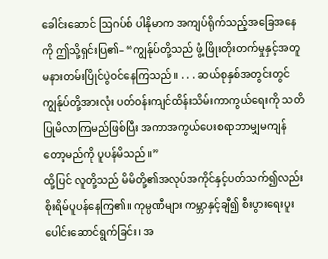ခေါင်းဆောင် ဩဂပ်စ် ပါနိုမာက အကျပ်ရိုက်သည့်အခြေအနေကို ဤသို့ရှင်းပြ၏– “ကျွန်ုပ်တို့သည် ဖွံ့ ဖြိုးတိုးတက်မှုနှင့်အတူ မနားတမ်းပြိုင်ပွဲဝင်နေကြသည်။ . . . ဆယ်စုနှစ်အတွင်းတွင် ကျွန်ုပ်တို့အားလုံး ပတ်ဝန်းကျင်ထိန်းသိမ်းကာကွယ်ရေးကို သတိပြုမိလာကြမည်ဖြစ်ပြီး အကာအကွယ်ပေးစရာဘာမျှမကျန်တော့မည်ကို ပူပန်မိသည်။”
ထို့ပြင် လူတို့သည် မိမိတို့၏အလုပ်အကိုင်နှင့်ပတ်သက်၍လည်း စိုးရိမ်ပူပန်နေကြ၏။ ကုမ္ပဏီများ ကမ္ဘာနှင့်ချီ၍ စီးပွားရေးပူးပေါင်းဆောင်ရွက်ခြင်း၊ အ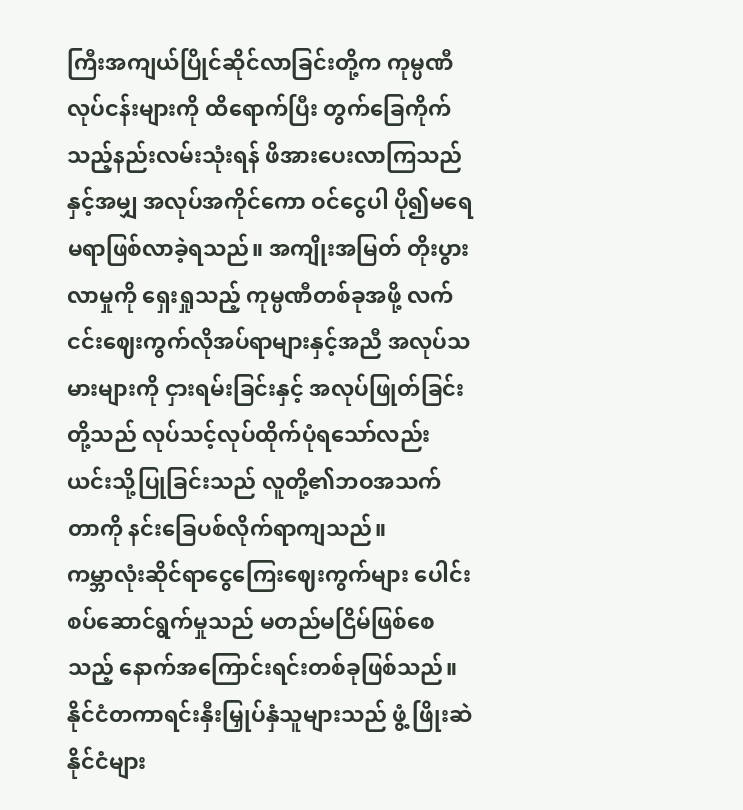ကြီးအကျယ်ပြိုင်ဆိုင်လာခြင်းတို့က ကုမ္ပဏီလုပ်ငန်းများကို ထိရောက်ပြီး တွက်ခြေကိုက်သည့်နည်းလမ်းသုံးရန် ဖိအားပေးလာကြသည်နှင့်အမျှ အလုပ်အကိုင်ကော ဝင်ငွေပါ ပို၍မရေမရာဖြစ်လာခဲ့ရသည်။ အကျိုးအမြတ် တိုးပွားလာမှုကို ရှေးရှုသည့် ကုမ္ပဏီတစ်ခုအဖို့ လက်ငင်းဈေးကွက်လိုအပ်ရာများနှင့်အညီ အလုပ်သမားများကို ငှားရမ်းခြင်းနှင့် အလုပ်ဖြုတ်ခြင်းတို့သည် လုပ်သင့်လုပ်ထိုက်ပုံရသော်လည်း ယင်းသို့ပြုခြင်းသည် လူတို့၏ဘဝအသက်တာကို နင်းခြေပစ်လိုက်ရာကျသည်။
ကမ္ဘာလုံးဆိုင်ရာငွေကြေးဈေးကွက်များ ပေါင်းစပ်ဆောင်ရွက်မှုသည် မတည်မငြိမ်ဖြစ်စေသည့် နောက်အကြောင်းရင်းတစ်ခုဖြစ်သည်။ နိုင်ငံတကာရင်းနှီးမြှုပ်နှံသူများသည် ဖွံ့ ဖြိုးဆဲနိုင်ငံများ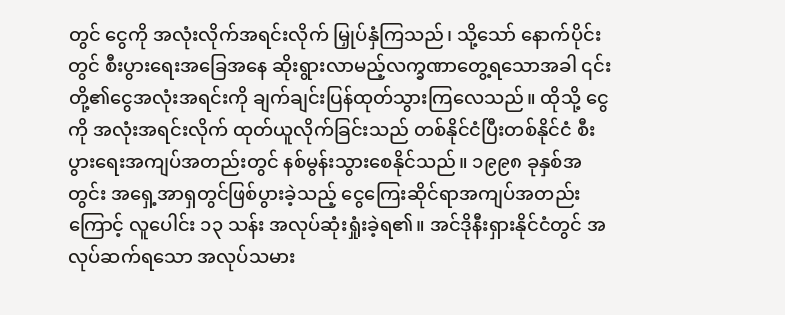တွင် ငွေကို အလုံးလိုက်အရင်းလိုက် မြှုပ်နှံကြသည်၊ သို့သော် နောက်ပိုင်းတွင် စီးပွားရေးအခြေအနေ ဆိုးရွားလာမည့်လက္ခဏာတွေ့ရသောအခါ ၎င်းတို့၏ငွေအလုံးအရင်းကို ချက်ချင်းပြန်ထုတ်သွားကြလေသည်။ ထိုသို့ ငွေကို အလုံးအရင်းလိုက် ထုတ်ယူလိုက်ခြင်းသည် တစ်နိုင်ငံပြီးတစ်နိုင်ငံ စီးပွားရေးအကျပ်အတည်းတွင် နစ်မွန်းသွားစေနိုင်သည်။ ၁၉၉၈ ခုနှစ်အတွင်း အရှေ့အာရှတွင်ဖြစ်ပွားခဲ့သည့် ငွေကြေးဆိုင်ရာအကျပ်အတည်းကြောင့် လူပေါင်း ၁၃ သန်း အလုပ်ဆုံးရှုံးခဲ့ရ၏။ အင်ဒိုနီးရှားနိုင်ငံတွင် အလုပ်ဆက်ရသော အလုပ်သမား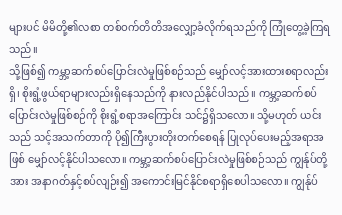များပင် မိမိတို့၏လစာ တစ်ဝက်တိတိအလျှော့ခံလိုက်ရသည်ကို ကြုံတွေ့ခဲ့ကြရသည်။
သို့ဖြစ်၍ ကမ္ဘာ့ဆက်စပ်ပြောင်းလဲမှုဖြစ်စဉ်သည် မျှော်လင့်အားထားစရာလည်းရှိ၊ စိုးရွံ့ဖွယ်ရာများလည်းရှိနေသည်ကို နားလည်နိုင်ပါသည်။ ကမ္ဘာ့ဆက်စပ်ပြောင်းလဲမှုဖြစ်စဉ်ကို စိုးရွံ့စရာအကြောင်း သင်၌ရှိသလော။ သို့မဟုတ် ယင်းသည် သင့်အသက်တာကို ပို၍ကြီးပွားတိုးတက်စေရန် ပြုလုပ်ပေးမည့်အရာအဖြစ် မျှော်လင့်နိုင်ပါသလော။ ကမ္ဘာ့ဆက်စပ်ပြောင်းလဲမှုဖြစ်စဉ်သည် ကျွန်ုပ်တို့အား အနာဂတ်နှင့်စပ်လျဉ်း၍ အကောင်းမြင်နိုင်စရာရှိစေပါသလော။ ကျွန်ုပ်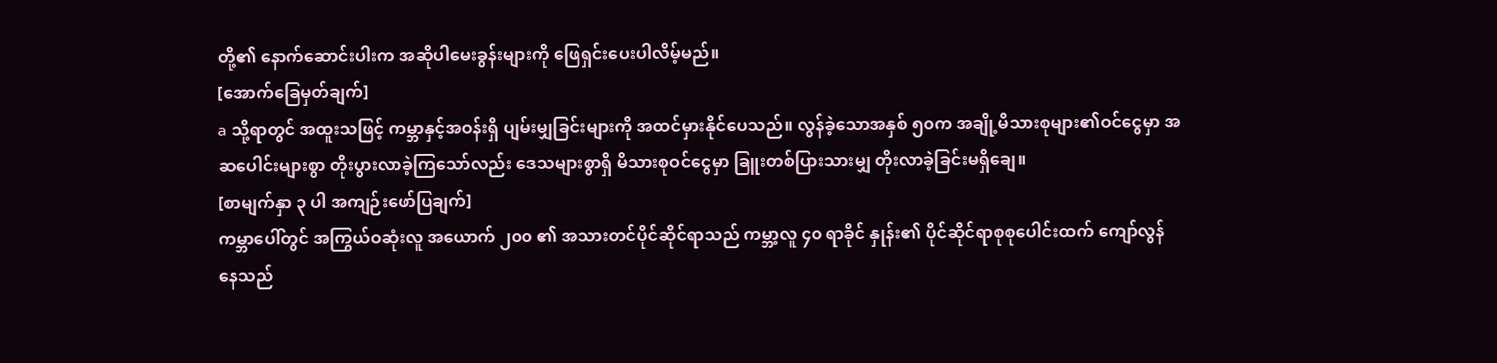တို့၏ နောက်ဆောင်းပါးက အဆိုပါမေးခွန်းများကို ဖြေရှင်းပေးပါလိမ့်မည်။
[အောက်ခြေမှတ်ချက်]
a သို့ရာတွင် အထူးသဖြင့် ကမ္ဘာနှင့်အဝန်းရှိ ပျမ်းမျှခြင်းများကို အထင်မှားနိုင်ပေသည်။ လွန်ခဲ့သောအနှစ် ၅၀က အချို့မိသားစုများ၏ဝင်ငွေမှာ အဆပေါင်းများစွာ တိုးပွားလာခဲ့ကြသော်လည်း ဒေသများစွာရှိ မိသားစုဝင်ငွေမှာ ခြူးတစ်ပြားသားမျှ တိုးလာခဲ့ခြင်းမရှိချေ။
[စာမျက်နှာ ၃ ပါ အကျဉ်းဖော်ပြချက်]
ကမ္ဘာပေါ်တွင် အကြွယ်ဝဆုံးလူ အယောက် ၂၀၀ ၏ အသားတင်ပိုင်ဆိုင်ရာသည် ကမ္ဘာ့လူ ၄၀ ရာခိုင် နှုန်း၏ ပိုင်ဆိုင်ရာစုစုပေါင်းထက် ကျော်လွန်နေသည်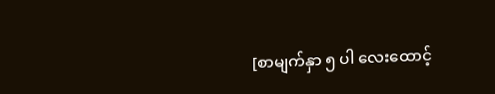[စာမျက်နှာ ၅ ပါ လေးထောင့်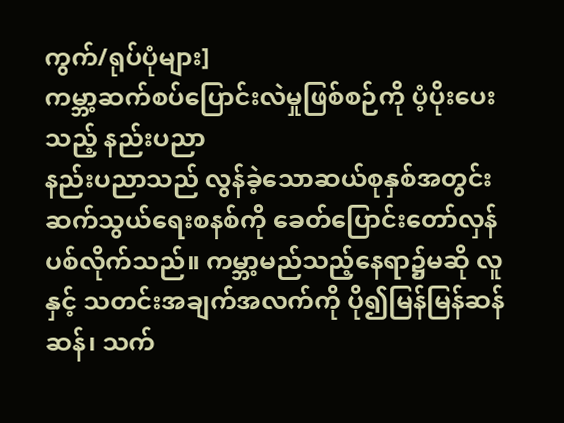ကွက်/ရုပ်ပုံများ]
ကမ္ဘာ့ဆက်စပ်ပြောင်းလဲမှုဖြစ်စဉ်ကို ပံ့ပိုးပေးသည့် နည်းပညာ
နည်းပညာသည် လွန်ခဲ့သောဆယ်စုနှစ်အတွင်း ဆက်သွယ်ရေးစနစ်ကို ခေတ်ပြောင်းတော်လှန်ပစ်လိုက်သည်။ ကမ္ဘာ့မည်သည့်နေရာ၌မဆို လူနှင့် သတင်းအချက်အလက်ကို ပို၍မြန်မြန်ဆန်ဆန်၊ သက်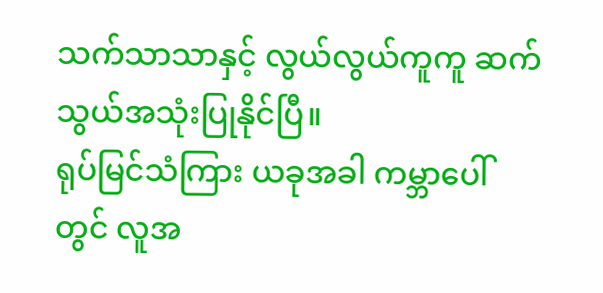သက်သာသာနှင့် လွယ်လွယ်ကူကူ ဆက်သွယ်အသုံးပြုနိုင်ပြီ။
ရုပ်မြင်သံကြား ယခုအခါ ကမ္ဘာပေါ်တွင် လူအ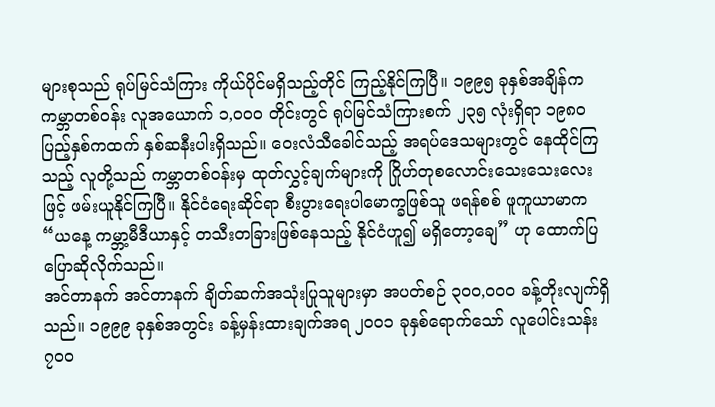များစုသည် ရုပ်မြင်သံကြား ကိုယ်ပိုင်မရှိသည့်တိုင် ကြည့်နိုင်ကြပြီ။ ၁၉၉၅ ခုနှစ်အချိန်က ကမ္ဘာတစ်ဝန်း လူအယောက် ၁,၀၀၀ တိုင်းတွင် ရုပ်မြင်သံကြားစက် ၂၃၅ လုံးရှိရာ ၁၉၈၀ ပြည့်နှစ်ကထက် နှစ်ဆနီးပါးရှိသည်။ ဝေးလံသီခေါင်သည့် အရပ်ဒေသများတွင် နေထိုင်ကြသည့် လူတို့သည် ကမ္ဘာတစ်ဝန်းမှ ထုတ်လွှင့်ချက်များကို ဂြိုဟ်တုစလောင်းသေးသေးလေးဖြင့် ဖမ်းယူနိုင်ကြပြီ။ နိုင်ငံရေးဆိုင်ရာ စီးပွားရေးပါမောက္ခဖြစ်သူ ဖရန်စစ် ဖူကူယာမာက “ယနေ့ ကမ္ဘာ့မီဒီယာနှင့် တသီးတခြားဖြစ်နေသည့် နိုင်ငံဟူ၍ မရှိတော့ချေ” ဟု ထောက်ပြပြောဆိုလိုက်သည်။
အင်တာနက် အင်တာနက် ချိတ်ဆက်အသုံးပြုသူများမှာ အပတ်စဉ် ၃၀၀,၀၀၀ ခန့်တိုးလျက်ရှိသည်။ ၁၉၉၉ ခုနှစ်အတွင်း ခန့်မှန်းထားချက်အရ ၂၀၀၁ ခုနှစ်ရောက်သော် လူပေါင်းသန်း ၇၀၀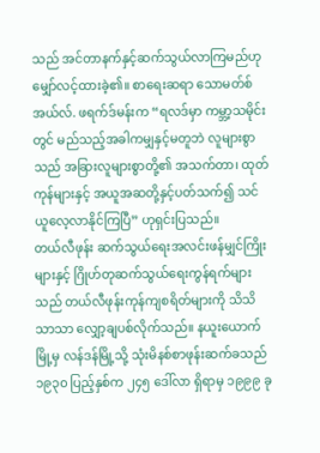သည် အင်တာနက်နှင့်ဆက်သွယ်လာကြမည်ဟု မျှော်လင့်ထားခဲ့၏။ စာရေးဆရာ သောမတ်စ် အယ်လ်. ဖရက်ဒ်မန်းက “ရလဒ်မှာ ကမ္ဘာ့သမိုင်းတွင် မည်သည့်အခါကမျှနှင့်မတူဘဲ လူများစွာသည် အခြားလူများစွာတို့၏ အသက်တာ၊ ထုတ်ကုန်များနှင့် အယူအဆတို့နှင့်ပတ်သက်၍ သင်ယူလေ့လာနိုင်ကြပြီ” ဟုရှင်းပြသည်။
တယ်လီဖုန်း ဆက်သွယ်ရေးအလင်းဖန်မျှင်ကြိုးများနှင့် ဂြိုဟ်တုဆက်သွယ်ရေးကွန်ရက်များသည် တယ်လီဖုန်းကုန်ကျစရိတ်များကို သိသိသာသာ လျှော့ချပစ်လိုက်သည်။ နယူးယောက်မြို့မှ လန်ဒန်မြို့သို့ သုံးမိနစ်စာဖုန်းဆက်ခသည် ၁၉၃၀ ပြည့်နှစ်က ၂၄၅ ဒေါ်လာ ရှိရာမှ ၁၉၉၉ ခု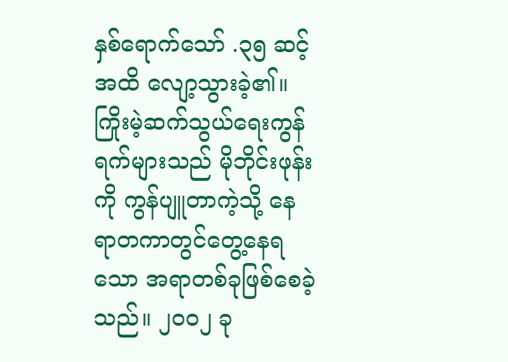နှစ်ရောက်သော် .၃၅ ဆင့်အထိ လျော့သွားခဲ့၏။ ကြိုးမဲ့ဆက်သွယ်ရေးကွန်ရက်များသည် မိုဘိုင်းဖုန်းကို ကွန်ပျူတာကဲ့သို့ နေရာတကာတွင်တွေ့နေရသော အရာတစ်ခုဖြစ်စေခဲ့သည်။ ၂၀၀၂ ခု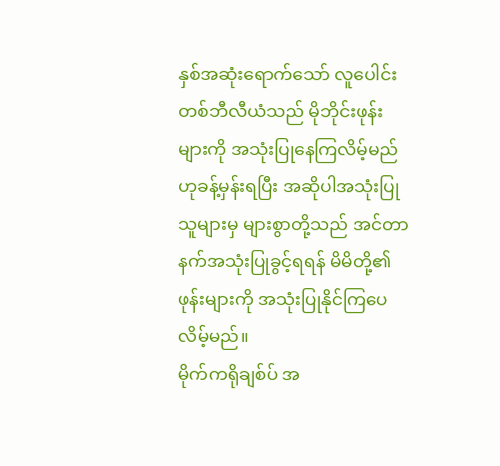နှစ်အဆုံးရောက်သော် လူပေါင်း တစ်ဘီလီယံသည် မိုဘိုင်းဖုန်းများကို အသုံးပြုနေကြလိမ့်မည်ဟုခန့်မှန်းရပြီး အဆိုပါအသုံးပြုသူများမှ များစွာတို့သည် အင်တာနက်အသုံးပြုခွင့်ရရန် မိမိတို့၏ဖုန်းများကို အသုံးပြုနိုင်ကြပေလိမ့်မည်။
မိုက်ကရိုချစ်ပ် အ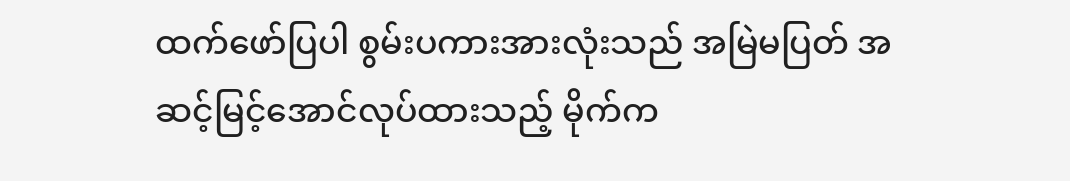ထက်ဖော်ပြပါ စွမ်းပကားအားလုံးသည် အမြဲမပြတ် အဆင့်မြင့်အောင်လုပ်ထားသည့် မိုက်က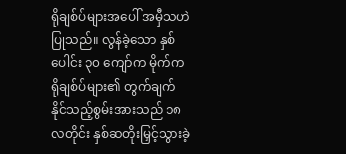ရိုချစ်ပ်များအပေါ် အမှီသဟဲပြုသည်။ လွန်ခဲ့သော နှစ်ပေါင်း ၃၀ ကျော်က မိုက်ကရိုချစ်ပ်များ၏ တွက်ချက်နိုင်သည့်စွမ်းအားသည် ၁၈ လတိုင်း နှစ်ဆတိုးမြှင့်သွားခဲ့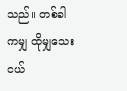သည်။ တစ်ခါကမျှ ထိုမျှသေးငယ်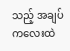သည့် အချပ်ကလေးထဲ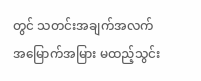တွင် သတင်းအချက်အလက် အမြောက်အမြား မထည့်သွင်း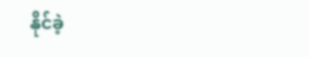နိုင်ခဲ့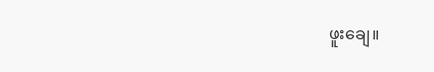ဖူးချေ။